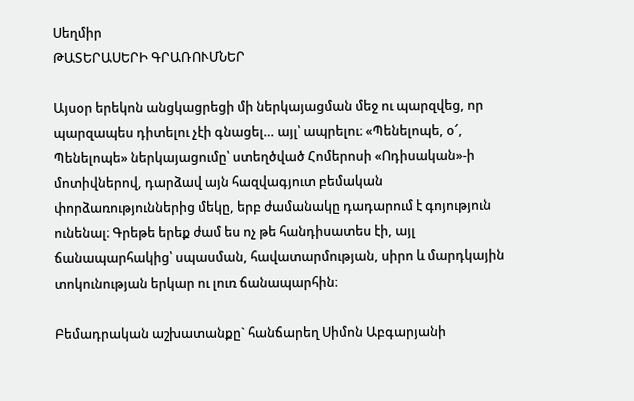Սեղմիր
ԹԱՏԵՐԱՍԵՐԻ ԳՐԱՌՈՒՄՆԵՐ

Այսօր երեկոն անցկացրեցի մի ներկայացման մեջ ու պարզվեց, որ պարզապես դիտելու չէի գնացել… այլ՝ ապրելու։ «Պենելոպե, օ՜, Պենելոպե» ներկայացումը՝ ստեղծված Հոմերոսի «Ոդիսական»-ի մոտիվներով, դարձավ այն հազվագյուտ բեմական փորձառություններից մեկը, երբ ժամանակը դադարում է գոյություն ունենալ։ Գրեթե երեք ժամ ես ոչ թե հանդիսատես էի, այլ ճանապարհակից՝ սպասման, հավատարմության, սիրո և մարդկային տոկունության երկար ու լուռ ճանապարհին։

Բեմադրական աշխատանքը` հանճարեղ Սիմոն Աբգարյանի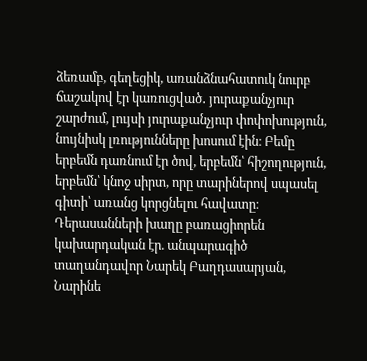ձեռամբ, գեղեցիկ, առանձնահատուկ նուրբ ճաշակով էր կառուցված․ յուրաքանչյուր շարժում, լույսի յուրաքանչյուր փոփոխություն, նույնիսկ լռությունները խոսում էին։ Բեմը երբեմն դառնում էր ծով, երբեմն՝ հիշողություն, երբեմն՝ կնոջ սիրտ, որը տարիներով սպասել գիտի՝ առանց կորցնելու հավատը։ Դերասանների խաղը բառացիորեն կախարդական էր. անպարագիծ տաղանդավոր Նարեկ Բաղդասարյան, Նարինե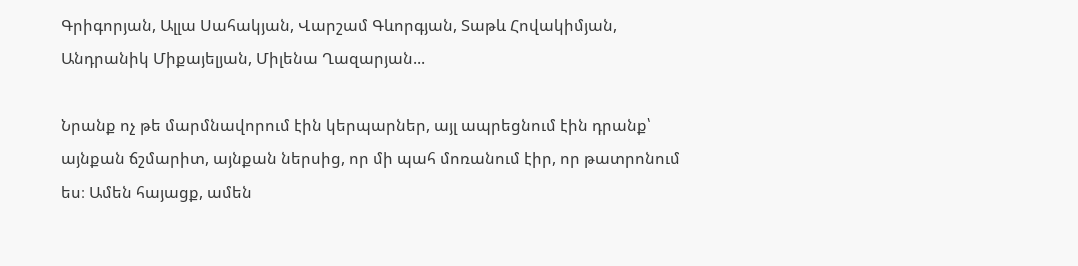Գրիգորյան, Ալլա Սահակյան, Վարշամ Գևորգյան, Տաթև Հովակիմյան, Անդրանիկ Միքայելյան, Միլենա Ղազարյան...

Նրանք ոչ թե մարմնավորում էին կերպարներ, այլ ապրեցնում էին դրանք՝ այնքան ճշմարիտ, այնքան ներսից, որ մի պահ մոռանում էիր, որ թատրոնում ես։ Ամեն հայացք, ամեն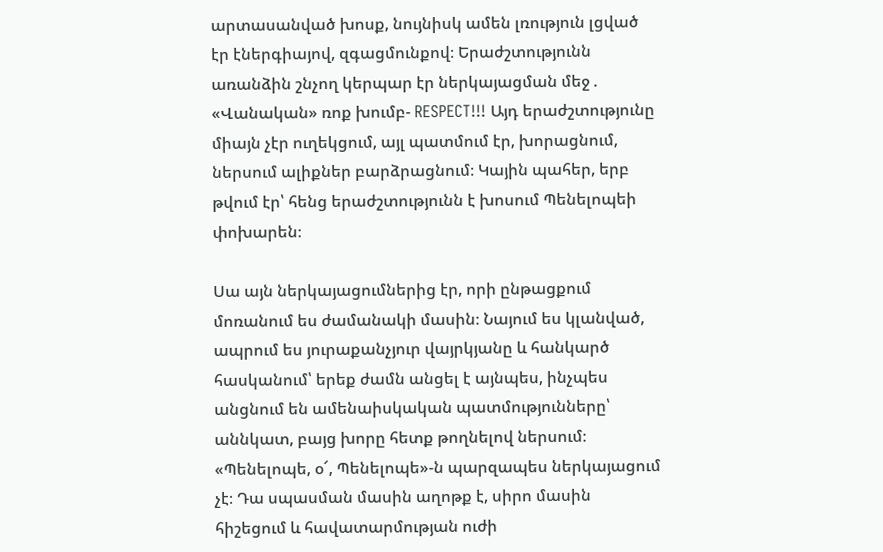արտասանված խոսք, նույնիսկ ամեն լռություն լցված էր էներգիայով, զգացմունքով։ Երաժշտությունն առանձին շնչող կերպար էր ներկայացման մեջ . «Վանական» ռոք խումբ- RESPECT!!! Այդ երաժշտությունը միայն չէր ուղեկցում, այլ պատմում էր, խորացնում, ներսում ալիքներ բարձրացնում։ Կային պահեր, երբ թվում էր՝ հենց երաժշտությունն է խոսում Պենելոպեի փոխարեն։

Սա այն ներկայացումներից էր, որի ընթացքում մոռանում ես ժամանակի մասին։ Նայում ես կլանված, ապրում ես յուրաքանչյուր վայրկյանը և հանկարծ հասկանում՝ երեք ժամն անցել է այնպես, ինչպես անցնում են ամենաիսկական պատմությունները՝ աննկատ, բայց խորը հետք թողնելով ներսում։ «Պենելոպե, օ՜, Պենելոպե»-ն պարզապես ներկայացում չէ։ Դա սպասման մասին աղոթք է, սիրո մասին հիշեցում և հավատարմության ուժի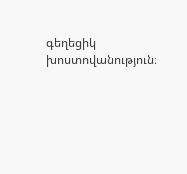գեղեցիկ խոստովանություն։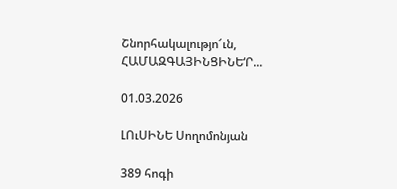Շնորհակալությո՜ւն, ՀԱՄԱԶԳԱՅԻՆՑԻՆԵ‘Ր...

01.03.2026

ԼՈւՍԻՆԵ Սողոմոնյան

389 հոգի